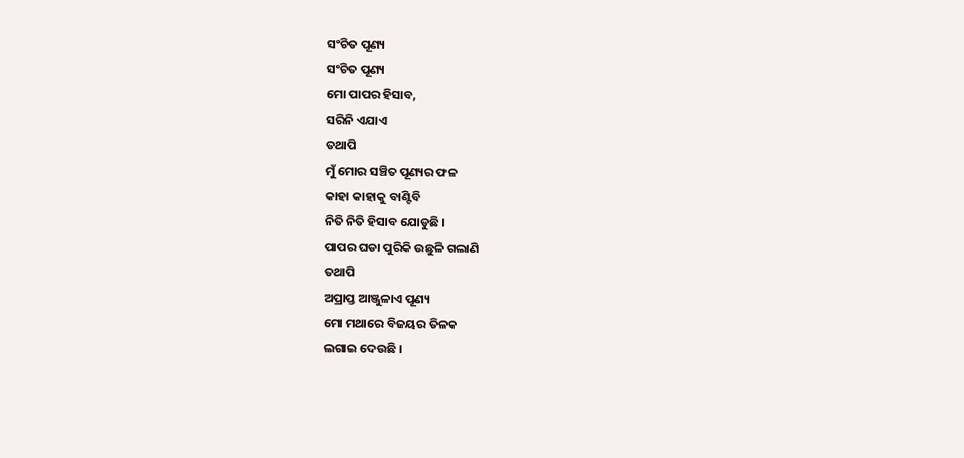ସଂଚିତ ପୂଣ୍ୟ
ସଂଚିତ ପୂଣ୍ୟ
ମୋ ପାପର ହିସାବ,
ସରିନି ଏଯାଏ
ତଥାପି
ମୁଁ ମୋର ସଞ୍ଚିତ ପୂଣ୍ୟର ଫଳ
କାହା କାହାକୁ ବାଣ୍ଟିବି
ନିତି ନିତି ହିସାବ ଯୋଡୁଛି ।
ପାପର ଘଡା ପୁରିକି ଉଛୁଳି ଗଲାଣି
ତଥାପି
ଅପ୍ରାପ୍ତ ଆଞ୍ଜୁଳାଏ ପୂଣ୍ୟ
ମୋ ମଥାରେ ବିଜୟର ତିଳକ
ଲଗାଇ ଦେଉଛି ।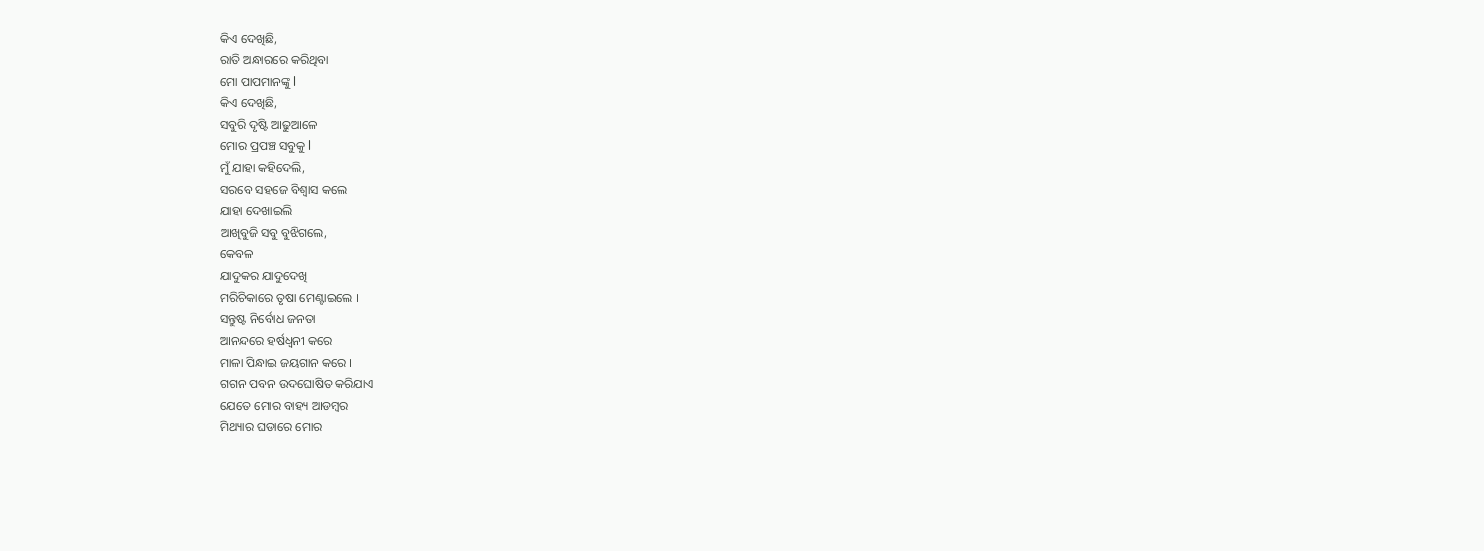କିଏ ଦେଖିଛି,
ରାତି ଅନ୍ଧାରରେ କରିଥିବା
ମୋ ପାପମାନଙ୍କୁ l
କିଏ ଦେଖିଛି,
ସବୁରି ଦୃଷ୍ଟି ଆଢୁଆଳେ
ମୋର ପ୍ରପଞ୍ଚ ସବୁକୁ l
ମୁଁ ଯାହା କହିଦେଲି,
ସରବେ ସହଜେ ବିଶ୍ୱାସ କଲେ
ଯାହା ଦେଖାଇଲି
ଆଖିବୁଜି ସବୁ ବୁଝିଗଲେ,
କେବଳ
ଯାଦୁକର ଯାଦୁଦେଖି
ମରିଚିକାରେ ତୃଷା ମେଣ୍ଟାଇଲେ ।
ସନ୍ତୁଷ୍ଟ ନିର୍ବୋଧ ଜନତା
ଆନନ୍ଦରେ ହର୍ଷଧ୍ୱନୀ କରେ
ମାଳା ପିନ୍ଧାଇ ଜୟଗାନ କରେ ।
ଗଗନ ପବନ ଉଦଘୋଷିତ କରିଯାଏ
ଯେତେ ମୋର ବାହ୍ୟ ଆଡମ୍ବର
ମିଥ୍ୟାର ଘଡାରେ ମୋର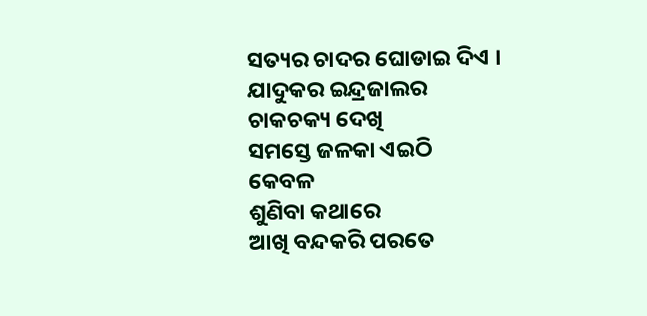ସତ୍ୟର ଚାଦର ଘୋଡାଇ ଦିଏ ।
ଯାଦୁକର ଇନ୍ଦ୍ରଜାଲର
ଚାକଚକ୍ୟ ଦେଖି
ସମସ୍ତେ ଜଳକା ଏଇଠି
କେବଳ
ଶୁଣିବା କଥାରେ
ଆଖି ବନ୍ଦକରି ପରତେ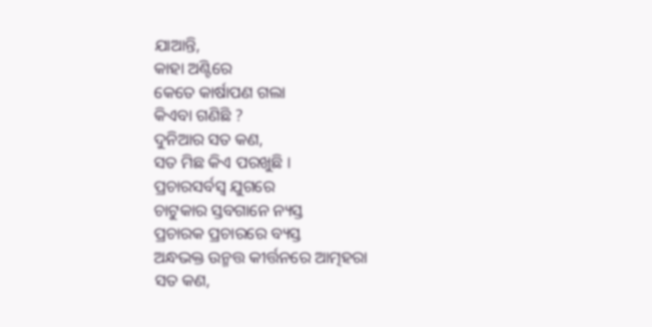ଯାଆନ୍ତି,
କାହା ଅଣ୍ଟିରେ
କେତେ କାର୍ଷାପଣ ଗଲା
କିଏବା ଗଣିଛି ?
ଦୁନିଆର ସତ କଣ,
ସତ ମିଛ କିଏ ପରଖୁଛି ।
ପ୍ରଚାରସର୍ବସ୍ୱ ଯୁଗରେ
ଚାଟୁକାର ସ୍ତବଗାନେ ନ୍ୟସ୍ତ
ପ୍ରଚାରକ ପ୍ରଚାରରେ ବ୍ୟସ୍ତ
ଅନ୍ଧଭକ୍ତ ଉନ୍ମତ୍ତ କୀର୍ତ୍ତନରେ ଆତ୍ମହରା
ସତ କଣ,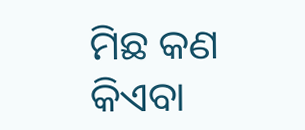ମିଛ କଣ
କିଏବା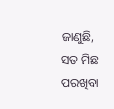ଜାଣୁଛି,
ସତ ମିଛ ପରଖିବା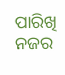ପାରିଖି ନଜର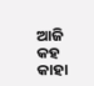ଆଜି କହ କାହା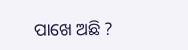ପାଖେ ଅଛି ?